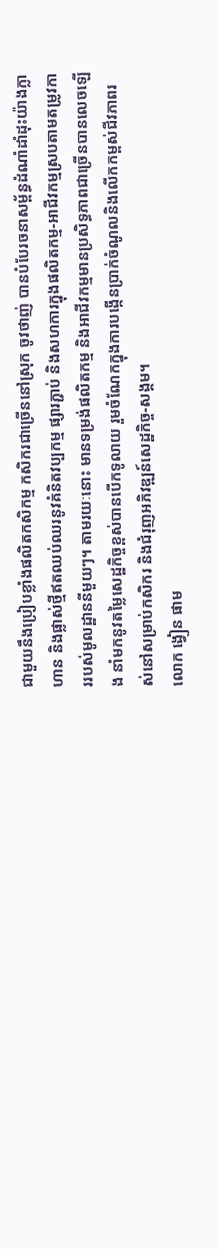ជាមួយនឹងប្រៀបខ្លាំងផលិតកសិកម្ម កសិករជាច្រើននៅស្រុក ចូវថាញ់ បានបំបែរចនាសម្ព័ន្ធដំណាំដាំដុះយ៉ាងក្លាហាន និងផ្លាស់ថ្មីឥតឈប់ឈរនូវគំនិតវប្បកម្ម ផ្សារភ្ជាប់ និងសហការក្នុងផលិតកម្ម-អាជីវកម្មស្របតាមតម្រូវការរបស់មូលដ្ឋាននីមួយៗ។ តាមរយៈនោះ មានទម្រង់ផលិតកម្ម និងអាជីវកម្មមានប្រសិទ្ធភាពជាច្រើនបានលេចឡើង នាំមកនូវតម្លៃសេដ្ឋកិច្ចខ្ពស់បានបើកទូលាយ រួមចំណែកក្នុងការបង្កើនប្រាក់ចំណូលនិងលើកកម្ពស់ជីវភាពរស់នៅសម្រាប់កសិករ និងជំរុញអភិវឌ្ឍន៍សេដ្ឋកិច្ច-សង្គម។
លោក ង្វៀន ផាម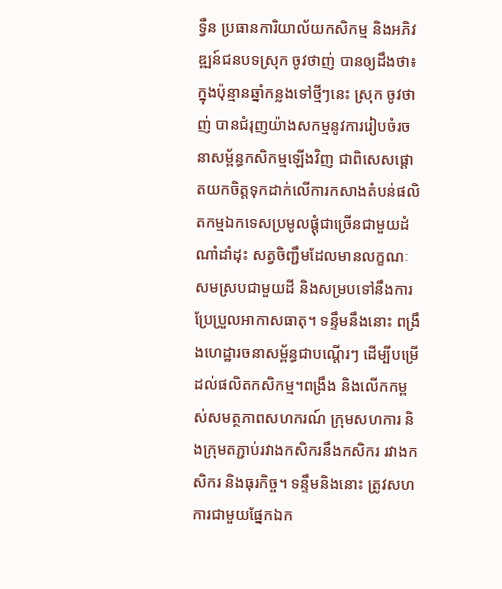ទ្វឺន ប្រធានការិយាល័យកសិកម្ម និងអភិវឌ្ឍន៍ជនបទស្រុក ចូវថាញ់ បានឲ្យដឹងថា៖ ក្នុងប៉ុន្មានឆ្នាំកន្លងទៅថ្មីៗនេះ ស្រុក ចូវថាញ់ បានជំរុញយ៉ាងសកម្មនូវការរៀបចំរចនាសម្ព័ន្ធកសិកម្មឡើងវិញ ជាពិសេសផ្តោតយកចិត្តទុកដាក់លើការកសាងតំបន់ផលិតកម្មឯកទេសប្រមូលផ្តុំជាច្រើនជាមួយដំណាំដាំដុះ សត្វចិញ្ជឹមដែលមានលក្ខណៈសមស្របជាមួយដី និងសម្របទៅនឹងការប្រែប្រួលអាកាសធាតុ។ ទន្ទឹមនឹងនោះ ពង្រឹងហេដ្ឋារចនាសម្ព័ន្ធជាបណ្តើរៗ ដើម្បីបម្រើដល់ផលិតកសិកម្ម។ពង្រឹង និងលើកកម្ពស់សមត្ថភាពសហករណ៍ ក្រុមសហការ និងក្រុមតភ្ជាប់រវាងកសិករនឹងកសិករ រវាងកសិករ និងធុរកិច្ច។ ទន្ទឹមនិងនោះ ត្រូវសហការជាមួយផ្នែកឯក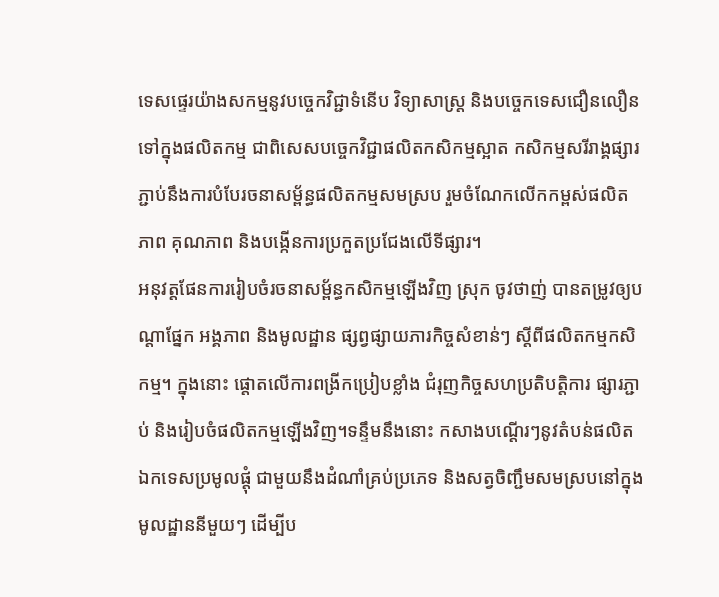ទេសផ្ទេរយ៉ាងសកម្មនូវបច្ចេកវិជ្ជាទំនើប វិទ្យាសាស្ត្រ និងបច្ចេកទេសជឿនលឿនទៅក្នុងផលិតកម្ម ជាពិសេសបច្ចេកវិជ្ជាផលិតកសិកម្មស្អាត កសិកម្មសរីរាង្គផ្សារភ្ជាប់នឹងការបំបែរចនាសម្ព័ន្ធផលិតកម្មសមស្រប រួមចំណែកលើកកម្ពស់ផលិតភាព គុណភាព និងបង្កើនការប្រកួតប្រជែងលើទីផ្សារ។
អនុវត្តផែនការរៀបចំរចនាសម្ព័ន្ធកសិកម្មឡើងវិញ ស្រុក ចូវថាញ់ បានតម្រូវឲ្យបណ្តាផ្នែក អង្គភាព និងមូលដ្ឋាន ផ្សព្វផ្សាយភារកិច្ចសំខាន់ៗ ស្តីពីផលិតកម្មកសិកម្ម។ ក្នុងនោះ ផ្តោតលើការពង្រីកប្រៀបខ្លាំង ជំរុញកិច្ចសហប្រតិបត្តិការ ផ្សារភ្ជាប់ និងរៀបចំផលិតកម្មឡើងវិញ។ទន្ទឹមនឹងនោះ កសាងបណ្តើរៗនូវតំបន់ផលិតឯកទេសប្រមូលផ្តុំ ជាមួយនឹងដំណាំគ្រប់ប្រភេទ និងសត្វចិញ្ជឹមសមស្របនៅក្នុងមូលដ្ឋាននីមួយៗ ដើម្បីប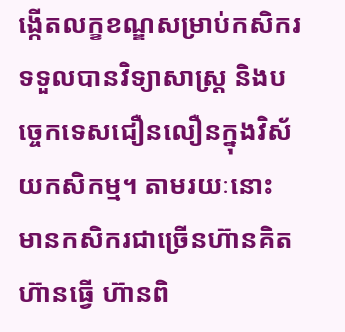ង្កើតលក្ខខណ្ឌសម្រាប់កសិករទទួលបានវិទ្យាសាស្ត្រ និងបច្ចេកទេសជឿនលឿនក្នុងវិស័យកសិកម្ម។ តាមរយៈនោះ មានកសិករជាច្រើនហ៊ានគិត ហ៊ានធ្វើ ហ៊ានពិ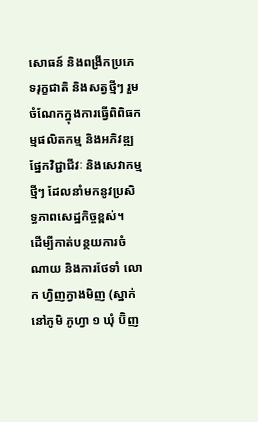សោធន៍ និងពង្រីកប្រភេទរុក្ខជាតិ និងសត្វថ្មីៗ រួមចំណែកក្នុងការធ្វើពិពិធកម្មផលិតកម្ម និងអភិវឌ្ឍផ្នែកវិជ្ជាជីវៈ និងសេវាកម្មថ្មីៗ ដែលនាំមកនូវប្រសិទ្ធភាពសេដ្ឋកិច្ចខ្ពស់។
ដើម្បីកាត់បន្ថយការចំណាយ និងការថែទាំ លោក ហ្វិញក្វាងមិញ (ស្នាក់នៅភូមិ ភូហ្វា ១ ឃុំ ប៊ិញ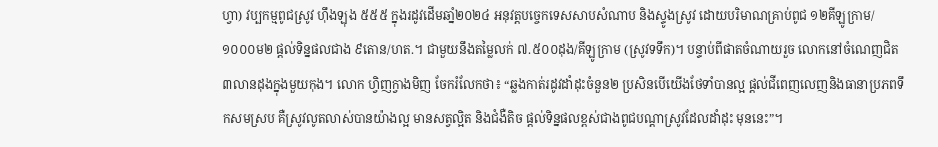ហ្វា) វប្បកម្មពូជស្រូវ ហ៊ឹងឡុង ៥៥៥ ក្នុងរដូវដើមឆាំ្ន២០២៤ អនុវត្តបច្ចេកទេសសាបសំណាប និងស្ទូងស្រូវ ដោយបរិមាណគ្រាប់ពូជ ១២គីឡូក្រាម/១០០០ម២ ផ្តល់ទិន្នផលជាង ៩តោន/ហត.។ ជាមួយនឹងតម្លៃលក់ ៧.៥០០ដុង/គីឡូក្រាម (ស្រូវទទឹក)។ បន្ទាប់ពីផាតចំណាយរួច លោកនៅចំណេញជិត ៣លានដុងក្នុងមួយកុង។ លោក ហ្វិញក្វាងមិញ ចែករំលែកថា៖ “ឆ្លងកាត់រដូវដាំដុះចំនួន២ ប្រសិនបើយើងថែទាំបានល្អ ផ្តល់ជីពេញលេញនិងធានាប្រភពទឹកសមស្រប គឺស្រូវលូតលាស់បានយ៉ាងល្អ មានសត្វល្អិត និងជំងឺតិច ផ្តល់ទិន្នផលខ្ពស់ជាងពូជបណ្តាស្រូវដែលដាំដុះ មុននេះ”។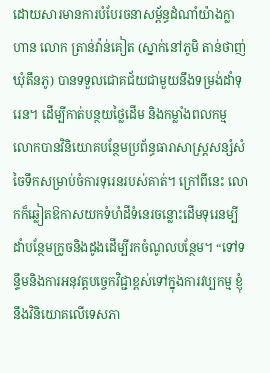ដោយសារមានការបំបែរចនាសម្ព័ន្ធដំណាំយ៉ាងក្លាហាន លោក ត្រាន់វ៉ាន់គៀត (ស្នាក់នៅភូមិ តាន់ថាញ់ ឃុំតឹនភូ) បានទទួលជោគជ័យជាមួយនឹងទម្រង់ដាំទុរេន។ ដើម្បីកាត់បន្ថយថ្លៃដើម និងកម្លាំងពលកម្ម លោកបានវិនិយោគបន្ថែមប្រព័ន្ធធារាសាស្រ្តសន្សំសំចៃទឹកសម្រាប់ចំការទុរេនរបស់គាត់។ ក្រៅពីនេះ លោកក៏ឆ្លៀតឱកាសយកទំហំដីទំនេរចន្លោះដើមទុរេនម្បីដាំបន្ថែមក្រូចនិងដូងដើម្បីរកចំណូលបន្ថែម។ “ទៅទន្ទឹមនិងការអនុវត្តបច្ចេកវិជ្ជាខ្ពស់ទៅក្នុងការវប្បកម្ម ខ្ញុំនឹងវិនិយោគលើទេសភា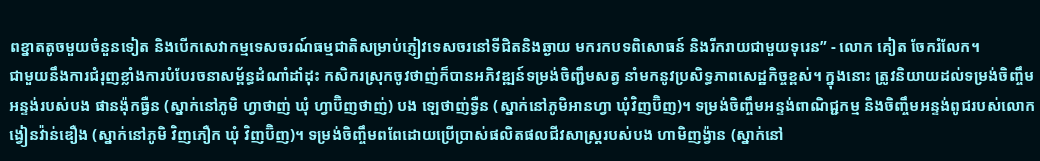ពខ្នាតតូចមួយចំនួនទៀត និងបើកសេវាកម្មទេសចរណ៍ធម្មជាតិសម្រាប់ភ្ញៀវទេសចរនៅទីជិតនិងឆ្ងាយ មករកបទពិសោធន៍ និងរីករាយជាមួយទុរេន” - លោក គៀត ចែករំលែក។
ជាមួយនឹងការជំរុញខ្លាំងការបំបែរចនាសម្ព័ន្ធដំណាំដាំដុះ កសិករស្រុកចូវថាញ់ក៏បានអភិវឌ្ឍន៍ទម្រង់ចិញ្ជឹមសត្វ នាំមកនូវប្រសិទ្ធភាពសេដ្ឋកិច្ចខ្ពស់។ ក្នុងនោះ ត្រូវនិយាយដល់ទម្រង់ចិញ្ចឹមអន្ទង់របស់បង ផានង៉ុកធ្វឺន (ស្នាក់នៅភូមិ ហ្វាថាញ់ ឃុំ ហ្វាប៊ិញថាញ់) បង ឡេថាញ់ទ្វឺន (ស្នាក់នៅភូមិអានហ្វា ឃុំវិញប៊ិញ)។ ទម្រង់ចិញ្ចឹមអន្ទង់ពាណិជ្ជកម្ម និងចិញ្ចឹមអន្ទង់ពូជរបស់លោក ង្វៀនវ៉ាន់ឌឿង (ស្នាក់នៅភូមិ វិញភឿក ឃុំ វិញប៊ិញ)។ ទម្រង់ចិញ្ចឹមពពែដោយប្រើប្រាស់ផលិតផលជីវសាស្រ្តរបស់បង ហាមិញង្វ៉ាន (ស្នាក់នៅ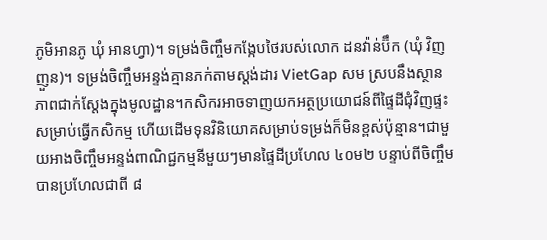ភូមិអានភូ ឃុំ អានហ្វា)។ ទម្រង់ចិញ្ចឹមកង្កែបថៃរបស់លោក ដនវ៉ាន់ប៊ឹក (ឃុំ វិញញួន)។ ទម្រង់ចិញ្ចឹមអន្ទង់គ្មានភក់តាមស្តង់ដារ VietGap សម ស្របនឹងស្ថានភាពជាក់ស្តែងក្នុងមូលដ្ឋាន។កសិករអាចទាញយកអត្ថប្រយោជន៍ពីផ្ទៃដីជុំវិញផ្ទះសម្រាប់ធ្វើកសិកម្ម ហើយដើមទុនវិនិយោគសម្រាប់ទម្រង់ក៏មិនខ្ពស់ប៉ុន្មាន។ជាមួយអាងចិញ្ចឹមអន្ទង់ពាណិជ្ជកម្មនីមួយៗមានផ្ទៃដីប្រហែល ៤០ម២ បន្ទាប់ពីចិញ្ចឹមបានប្រហែលជាពី ៨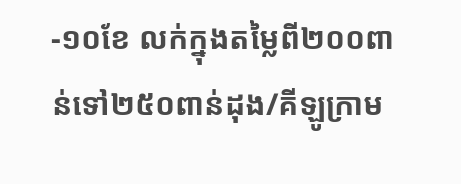-១០ខែ លក់ក្នុងតម្លៃពី២០០ពាន់ទៅ២៥០ពាន់ដុង/គីឡូក្រាម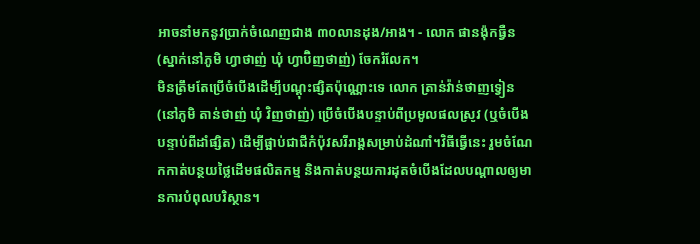អាចនាំមកនូវប្រាក់ចំណេញជាង ៣០លានដុង/អាង។ - លោក ផានង៉ុកធ្វឺន (ស្នាក់នៅភូមិ ហ្វាថាញ់ ឃុំ ហ្វាប៊ិញថាញ់) ចែករំលែក។
មិនត្រឹមតែប្រើចំបើងដើម្បីបណ្តុះផ្សិតប៉ុណ្ណោះទេ លោក ត្រាន់វ៉ាន់ថាញទ្វៀន (នៅភូមិ តាន់ថាញ់ ឃុំ វិញថាញ់) ប្រើចំបើងបន្ទាប់ពីប្រមូលផលស្រូវ (ឬចំបើងបន្ទាប់ពីដាំផ្សិត) ដើម្បីផ្អាប់ជាជីកំប៉ុវសរីរាង្គសម្រាប់ដំណាំ។វិធីធ្វើនេះ រួមចំណែកកាត់បន្ថយថ្លៃដើមផលិតកម្ម និងកាត់បន្ថយការដុតចំបើងដែលបណ្តាលឲ្យមានការបំពុលបរិស្ថាន។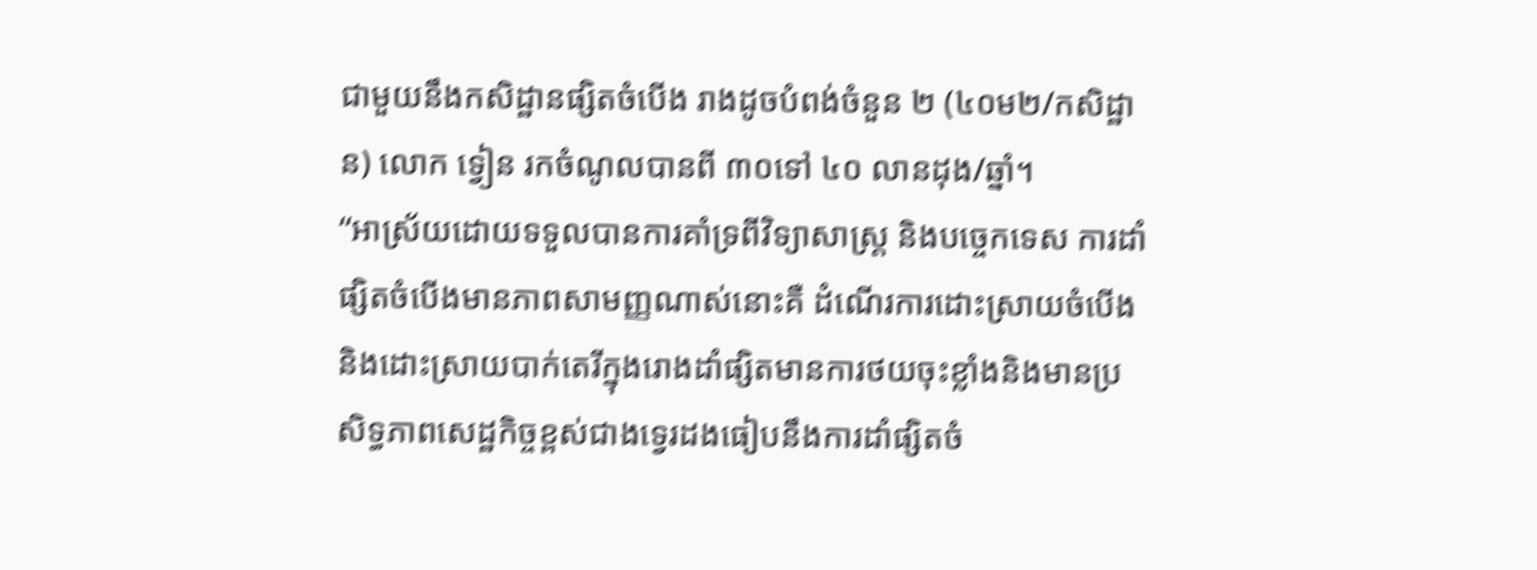ជាមួយនឹងកសិដ្ឋានផ្សិតចំបើង រាងដូចបំពង់ចំនួន ២ (៤០ម២/កសិដ្ឋាន) លោក ទ្វៀន រកចំណូលបានពី ៣០ទៅ ៤០ លានដុង/ឆ្នាំ។
“អាស្រ័យដោយទទួលបានការគាំទ្រពីវិទ្យាសាស្ត្រ និងបច្ចេកទេស ការដាំផ្សិតចំបើងមានភាពសាមញ្ញណាស់នោះគឺ ដំណើរការដោះស្រាយចំបើង និងដោះស្រាយបាក់តេរីក្នុងរោងដាំផ្សិតមានការថយចុះខ្លាំងនិងមានប្រសិទ្ធភាពសេដ្ឋកិច្ចខ្ពស់ជាងទ្វេរដងធៀបនឹងការដាំផ្សិតចំ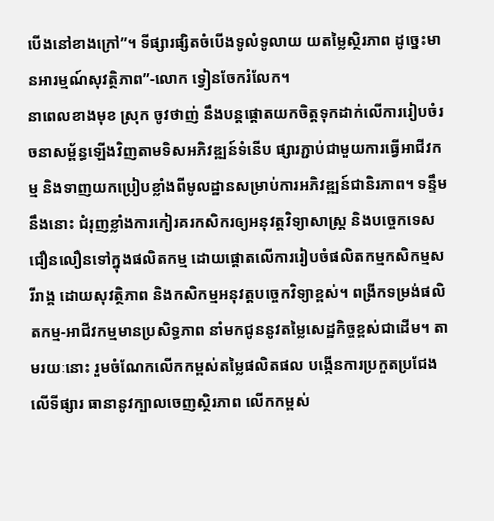បើងនៅខាងក្រៅ”។ ទីផ្សារផ្សិតចំបើងទូលំទូលាយ យតម្លៃស្ថិរភាព ដូច្នេះមានអារម្មណ៍សុវត្ថិភាព”-លោក ទ្វៀនចែករំលែក។
នាពេលខាងមុខ ស្រុក ចូវថាញ់ នឹងបន្តផ្តោតយកចិត្តទុកដាក់លើការរៀបចំរចនាសម្ព័ន្ធឡើងវិញតាមទិសអភិវឌ្ឍន៍ទំនើប ផ្សារភ្ជាប់ជាមួយការធ្វើអាជីវកម្ម និងទាញយកប្រៀបខ្លាំងពីមូលដ្ឋានសម្រាប់ការអភិវឌ្ឍន៍ជានិរភាព។ ទន្ទឹមនឹងនោះ ជំរុញខ្លាំងការកៀរគរកសិករឲ្យអនុវត្តវិទ្យាសាស្ត្រ និងបច្ចេកទេសជឿនលឿនទៅក្នុងផលិតកម្ម ដោយផ្តោតលើការរៀបចំផលិតកម្មកសិកម្មសរីរាង្គ ដោយសុវត្ថិភាព និងកសិកម្មអនុវត្តបច្ចេកវិទ្យាខ្ពស់។ ពង្រីកទម្រង់ផលិតកម្ម-អាជីវកម្មមានប្រសិទ្ធភាព នាំមកជូននូវតម្លៃសេដ្ឋកិច្ចខ្ពស់ជាដើម។ តាមរយៈនោះ រួមចំណែកលើកកម្ពស់តម្លៃផលិតផល បង្កើនការប្រកួតប្រជែងលើទីផ្សារ ធានានូវក្បាលចេញស្ថិរភាព លើកកម្ពស់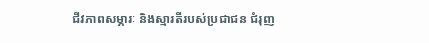ជីវភាពសម្ភារៈ និងស្មារតីរបស់ប្រជាជន ជំរុញ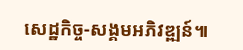សេដ្ឋកិច្ច-សង្គមអភិវឌ្ឍន៍៕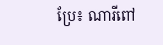ប្រែ៖ ណារីពៅ